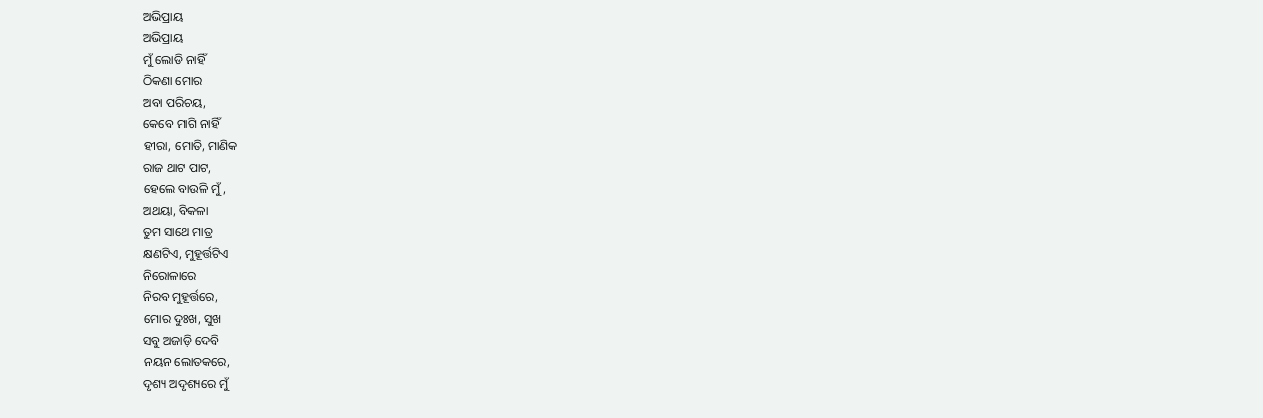ଅଭିପ୍ରାୟ
ଅଭିପ୍ରାୟ
ମୁଁ ଲୋଡି ନାହିଁ
ଠିକଣା ମୋର
ଅବା ପରିଚୟ,
କେବେ ମାଗି ନାହିଁ
ହୀରା, ମୋତି, ମାଣିକ
ରାଜ ଥାଟ ପାଟ,
ହେଲେ ବାଉଳି ମୁଁ,
ଅଥୟା, ବିକଳା
ତୁମ ସାଥେ ମାତ୍ର
କ୍ଷଣଟିଏ, ମୁହୂର୍ତ୍ତଟିଏ
ନିରୋଳାରେ
ନିରବ ମୁହୂର୍ତ୍ତରେ,
ମୋର ଦୁଃଖ, ସୁଖ
ସବୁ ଅଜାଡ଼ି ଦେବି
ନୟନ ଲୋତକରେ,
ଦୃଶ୍ୟ ଅଦୃଶ୍ୟରେ ମୁଁ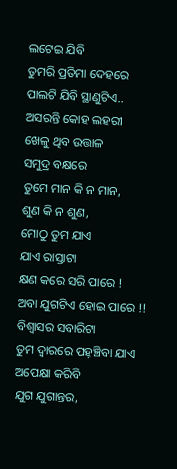ଲଟେଇ ଯିବି
ତୁମରି ପ୍ରତିମା ଦେହରେ
ପାଲଟି ଯିବି ସ୍ଥାଣୁଟିଏ..
ଅସରନ୍ତି କୋହ ଲହରୀ
ଖେଳୁ ଥିବ ଉତ୍ତାଳ
ସମୁଦ୍ର ବକ୍ଷରେ
ତୁମେ ମାନ କି ନ ମାନ,
ଶୁଣ କି ନ ଶୁଣ,
ମୋଠୁ ତୁମ ଯାଏ
ଯାଏ ରାସ୍ତାଟା
କ୍ଷଣ କରେ ସରି ପାରେ !
ଅବା ଯୁଗଟିଏ ହୋଇ ପାରେ !!
ବିଶ୍ୱାସର ସବାରିଟା
ତୁମ ଦ୍ୱାରରେ ପହ଼ଞ୍ଚିବା ଯାଏ
ଅପେକ୍ଷା କରିବି
ଯୁଗ ଯୁଗାନ୍ତର,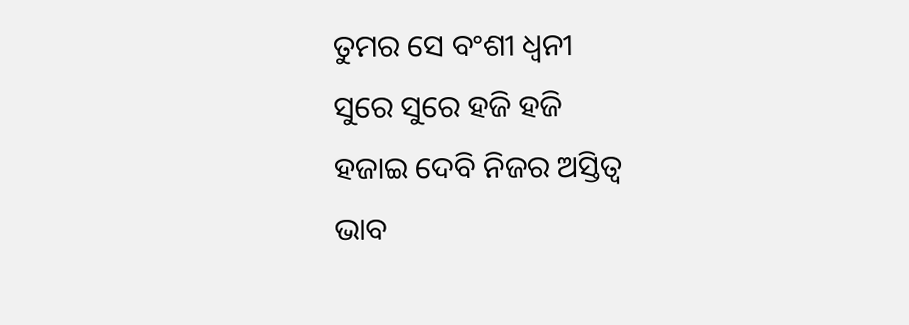ତୁମର ସେ ବଂଶୀ ଧ୍ୱନୀ
ସୁରେ ସୁରେ ହଜି ହଜି
ହଜାଇ ଦେବି ନିଜର ଅସ୍ତିତ୍ୱ
ଭାବ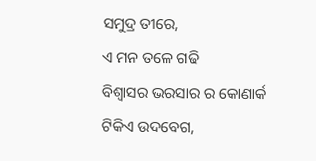ସମୁଦ୍ର ତୀରେ,
ଏ ମନ ତଳେ ଗଢି
ବିଶ୍ୱାସର ଭରସାର ର କୋଣାର୍କ
ଟିକିଏ ଉଦବେଗ,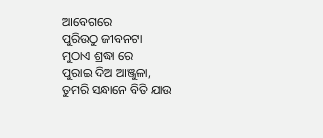ଆବେଗରେ
ପୁରିଉଠୁ ଜୀବନଟା
ମୁଠାଏ ଶ୍ରଦ୍ଧା ରେ
ପୁରାଇ ଦିଅ ଆଞ୍ଜୁଳା,
ତୁମରି ସନ୍ଧାନେ ବିତି ଯାଉ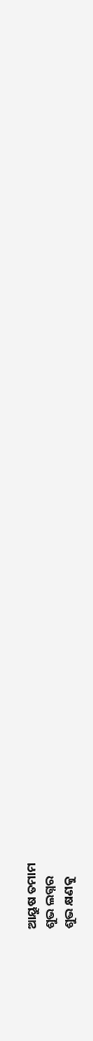ଆୟୁଷ ତମାମ
ଶୁଭ ଲଗ୍ନର
ଶୁଭ କ୍ଷଣକୁ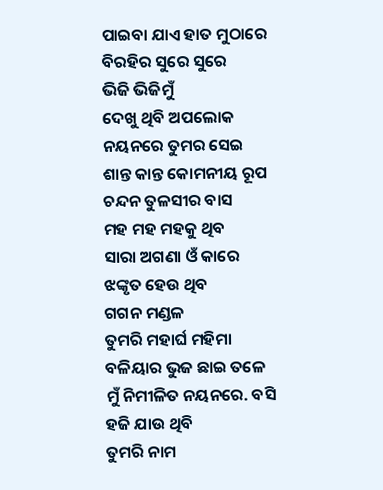ପାଇବା ଯାଏ ହାତ ମୁଠାରେ
ବିରହିର ସୁରେ ସୁରେ
ଭିଜି ଭିଜିମୁଁ
ଦେଖୁ ଥିବି ଅପଲୋକ
ନୟନରେ ତୁମର ସେଇ
ଶାନ୍ତ କାନ୍ତ କୋମନୀୟ ରୂପ
ଚନ୍ଦନ ତୁଳସୀର ବାସ
ମହ ମହ ମହକୁ ଥିବ
ସାରା ଅଗଣା ଓଁ କାରେ
ଝଙ୍କୃତ ହେଉ ଥିବ
ଗଗନ ମଣ୍ଡଳ
ତୁମରି ମହାର୍ଘ ମହିମା
ବଳିୟାର ଭୁଜ ଛାଇ ତଳେ
ମୁଁ ନିମୀଳିତ ନୟନରେ. ବସି
ହଜି ଯାଉ ଥିବି
ତୁମରି ନାମ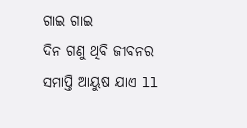ଗାଇ ଗାଇ
ଦିନ ଗଣୁ ଥିବି ଜୀବନର
ସମାପ୍ତି ଆୟୁଷ ଯାଏ ll